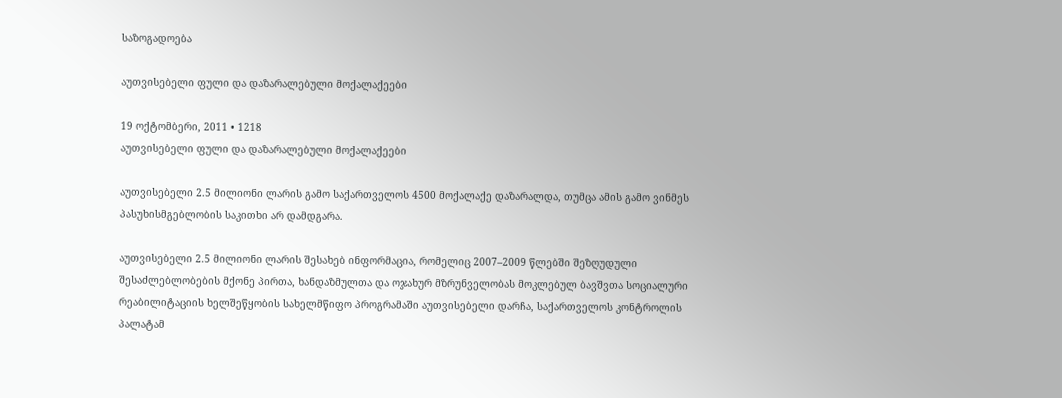საზოგადოება

აუთვისებელი ფული და დაზარალებული მოქალაქეები

19 ოქტომბერი, 2011 • 1218
აუთვისებელი ფული და დაზარალებული მოქალაქეები

აუთვისებელი 2.5 მილიონი ლარის გამო საქართველოს 4500 მოქალაქე დაზარალდა, თუმცა ამის გამო ვინმეს პასუხისმგებლობის საკითხი არ დამდგარა.

აუთვისებელი 2.5 მილიონი ლარის შესახებ ინფორმაცია, რომელიც 2007–2009 წლებში შეზღუდული შესაძლებლობების მქონე პირთა, ხანდაზმულთა და ოჯახურ მზრუნველობას მოკლებულ ბავშვთა სოციალური რეაბილიტაციის ხელშეწყობის სახელმწიფო პროგრამაში აუთვისებელი დარჩა, საქართველოს კონტროლის პალატამ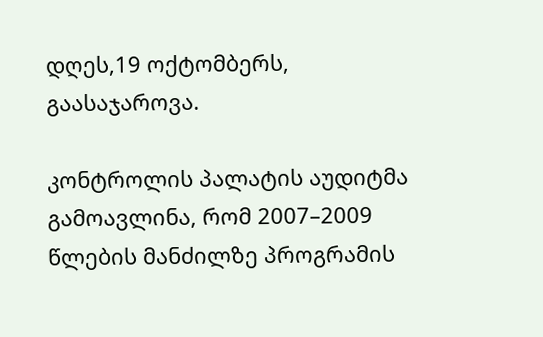დღეს,19 ოქტომბერს, გაასაჯაროვა.

კონტროლის პალატის აუდიტმა გამოავლინა, რომ 2007–2009 წლების მანძილზე პროგრამის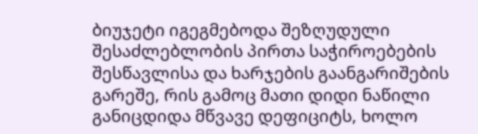ბიუჯეტი იგეგმებოდა შეზღუდული შესაძლებლობის პირთა საჭიროებების შესწავლისა და ხარჯების გაანგარიშების გარეშე, რის გამოც მათი დიდი ნაწილი განიცდიდა მწვავე დეფიციტს, ხოლო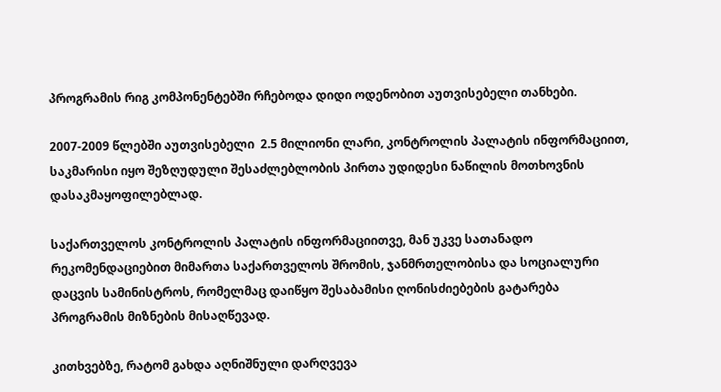პროგრამის რიგ კომპონენტებში რჩებოდა დიდი ოდენობით აუთვისებელი თანხები.

2007-2009 წლებში აუთვისებელი  2.5 მილიონი ლარი, კონტროლის პალატის ინფორმაციით, საკმარისი იყო შეზღუდული შესაძლებლობის პირთა უდიდესი ნაწილის მოთხოვნის დასაკმაყოფილებლად.

საქართველოს კონტროლის პალატის ინფორმაციითვე, მან უკვე სათანადო რეკომენდაციებით მიმართა საქართველოს შრომის, ჯანმრთელობისა და სოციალური დაცვის სამინისტროს, რომელმაც დაიწყო შესაბამისი ღონისძიებების გატარება პროგრამის მიზნების მისაღწევად.

კითხვებზე, რატომ გახდა აღნიშნული დარღვევა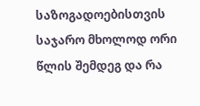საზოგადოებისთვის საჯარო მხოლოდ ორი წლის შემდეგ და რა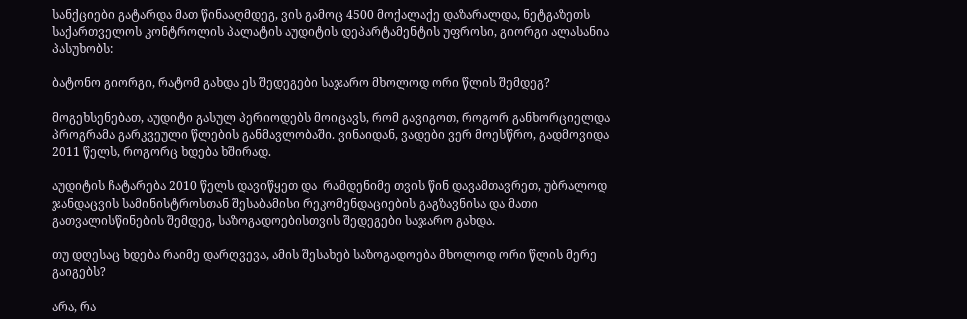სანქციები გატარდა მათ წინააღმდეგ, ვის გამოც 4500 მოქალაქე დაზარალდა, ნეტგაზეთს საქართველოს კონტროლის პალატის აუდიტის დეპარტამენტის უფროსი, გიორგი ალასანია პასუხობს:

ბატონო გიორგი, რატომ გახდა ეს შედეგები საჯარო მხოლოდ ორი წლის შემდეგ?

მოგეხსენებათ, აუდიტი გასულ პერიოდებს მოიცავს, რომ გავიგოთ, როგორ განხორციელდა პროგრამა გარკვეული წლების განმავლობაში. ვინაიდან, ვადები ვერ მოესწრო, გადმოვიდა 2011 წელს, როგორც ხდება ხშირად.

აუდიტის ჩატარება 2010 წელს დავიწყეთ და  რამდენიმე თვის წინ დავამთავრეთ, უბრალოდ ჯანდაცვის სამინისტროსთან შესაბამისი რეკომენდაციების გაგზავნისა და მათი გათვალისწინების შემდეგ, საზოგადოებისთვის შედეგები საჯარო გახდა.

თუ დღესაც ხდება რაიმე დარღვევა, ამის შესახებ საზოგადოება მხოლოდ ორი წლის მერე გაიგებს?

არა, რა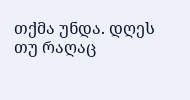თქმა უნდა. დღეს თუ რაღაც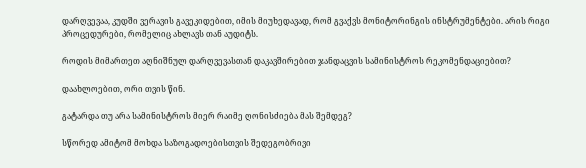დარღვევაა, კუდში ვერავის გავეკიდებით, იმის მიუხედავად, რომ გვაქვს მონიტორინგის ინსტრუმენტები. არის რიგი პროცედურები, რომელიც ახლავს თან აუდიტს.

როდის მიმართეთ აღნიშნულ დარღვევასთან დაკავშირებით ჯანდაცვის სამინისტროს რეკომენდაციებით?

დაახლოებით, ორი თვის წინ.

გატარდა თუ არა სამინისტროს მიერ რაიმე ღონისძიება მას შემდეგ?

სწორედ ამიტომ მოხდა საზოგადოებისთვის შედეგობრივი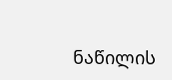ნაწილის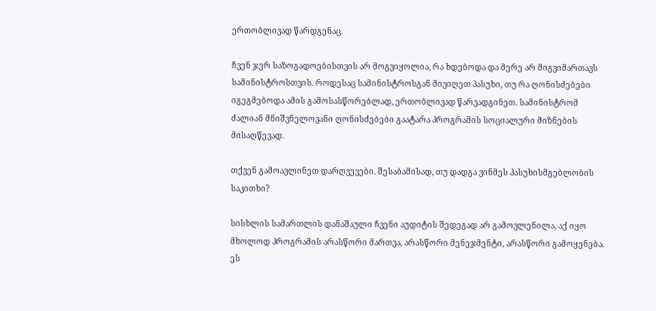ერთობლივად წარდგენაც.

ჩვენ ჯერ საზოგადოებისთვის არ მოგვიყოლია, რა ხდებოდა და მერე არ მიგვიმართავს სამინისტროსთვის. როდესაც სამინისტროსგან მივიღეთ პასუხი, თუ რა ღონისძებები იგეგმებოდა ამის გამოსასწორებლად, ერთობლივად წარვადგინეთ. სამინისტრომ ძალიან მნიშვნელოვანი ღონისძებები გაატარა პროგრამის სოციალური მიზნების მისაღწევად.

თქვენ გამოავლინეთ დარღვევები. შესაბამისად, თუ დადგა ვინმეს პასუხისმგებლობის საკითხი?

სისხლის სამართლის დანაშაული ჩვენი აუდიტის შედეგად არ გამოვლენილა, აქ იყო მხოლოდ პროგრამის არასწორი მართვა, არასწორი მენეჯმენტი, არასწორი გამოყენება. ეს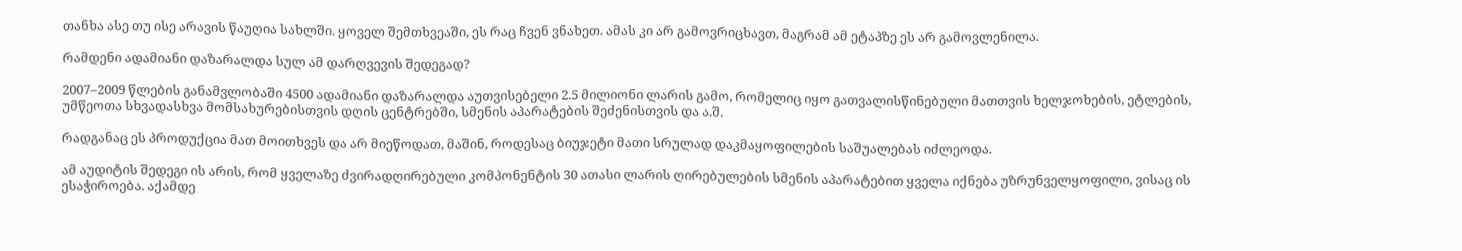თანხა ასე თუ ისე არავის წაუღია სახლში. ყოველ შემთხვეაში, ეს რაც ჩვენ ვნახეთ. ამას კი არ გამოვრიცხავთ, მაგრამ ამ ეტაპზე ეს არ გამოვლენილა.

რამდენი ადამიანი დაზარალდა სულ ამ დარღვევის შედეგად?

2007–2009 წლების განამვლობაში 4500 ადამიანი დაზარალდა აუთვისებელი 2.5 მილიონი ლარის გამო, რომელიც იყო გათვალისწინებული მათთვის ხელჯოხების, ეტლების, უმწეოთა სხვადასხვა მომსახურებისთვის დღის ცენტრებში, სმენის აპარატების შეძენისთვის და ა.შ.

რადგანაც ეს პროდუქცია მათ მოითხვეს და არ მიეწოდათ, მაშინ, როდესაც ბიუჯეტი მათი სრულად დაკმაყოფილების საშუალებას იძლეოდა.

ამ აუდიტის შედეგი ის არის, რომ ყველაზე ძვირადღირებული კომპონენტის 30 ათასი ლარის ღირებულების სმენის აპარატებით ყველა იქნება უზრუნველყოფილი, ვისაც ის ესაჭიროება. აქამდე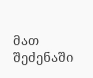მათ შეძენაში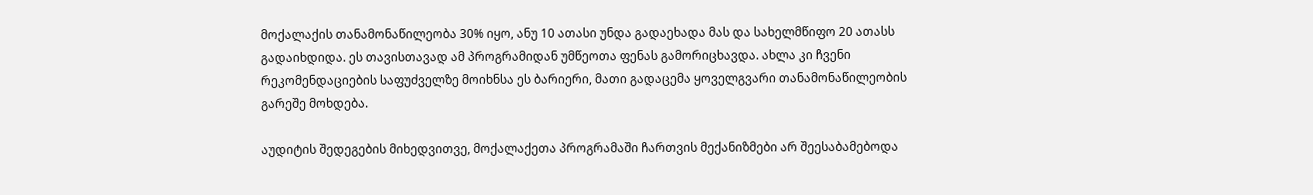მოქალაქის თანამონაწილეობა 30% იყო, ანუ 10 ათასი უნდა გადაეხადა მას და სახელმწიფო 20 ათასს გადაიხდიდა. ეს თავისთავად ამ პროგრამიდან უმწეოთა ფენას გამორიცხავდა. ახლა კი ჩვენი რეკომენდაციების საფუძველზე მოიხნსა ეს ბარიერი, მათი გადაცემა ყოველგვარი თანამონაწილეობის გარეშე მოხდება.

აუდიტის შედეგების მიხედვითვე, მოქალაქეთა პროგრამაში ჩართვის მექანიზმები არ შეესაბამებოდა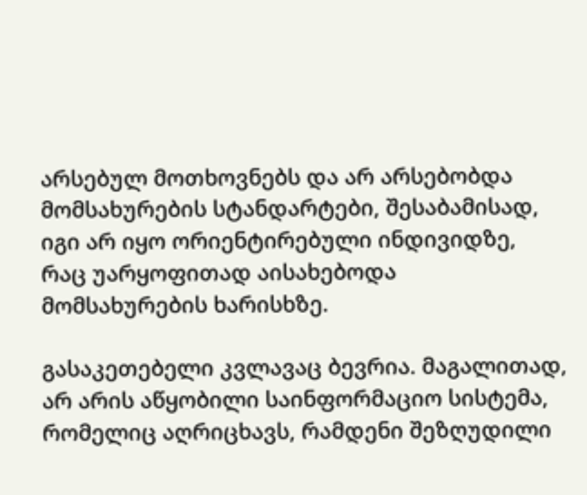არსებულ მოთხოვნებს და არ არსებობდა მომსახურების სტანდარტები, შესაბამისად, იგი არ იყო ორიენტირებული ინდივიდზე, რაც უარყოფითად აისახებოდა მომსახურების ხარისხზე.

გასაკეთებელი კვლავაც ბევრია. მაგალითად, არ არის აწყობილი საინფორმაციო სისტემა, რომელიც აღრიცხავს, რამდენი შეზღუდილი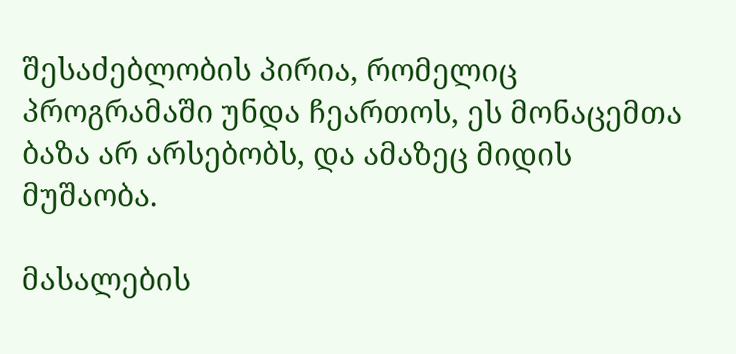შესაძებლობის პირია, რომელიც პროგრამაში უნდა ჩეართოს, ეს მონაცემთა ბაზა არ არსებობს, და ამაზეც მიდის მუშაობა.

მასალების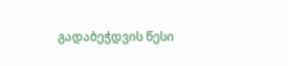გადაბეჭდვის წესი